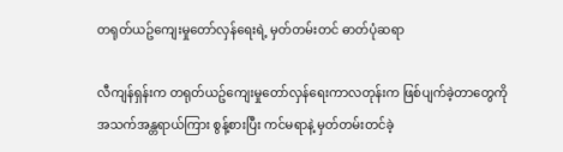တရုတ်ယဥ်ကျေးမှုတော်လှန်ရေးရဲ့ မှတ်တမ်းတင် ဓာတ်ပုံဆရာ

လီကျန်ရှန်းက တရုတ်ယဥ်ကျေးမှုတော်လှန်ရေးကာလတုန်းက ဖြစ်ပျက်ခဲ့တာတွေကို အသက်အန္တရာယ်ကြား စွန့်စားပြီး ကင်မရာနဲ့ မှတ်တမ်းတင်ခဲ့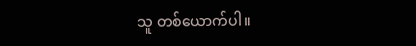သူ တစ်ယောက်ပါ။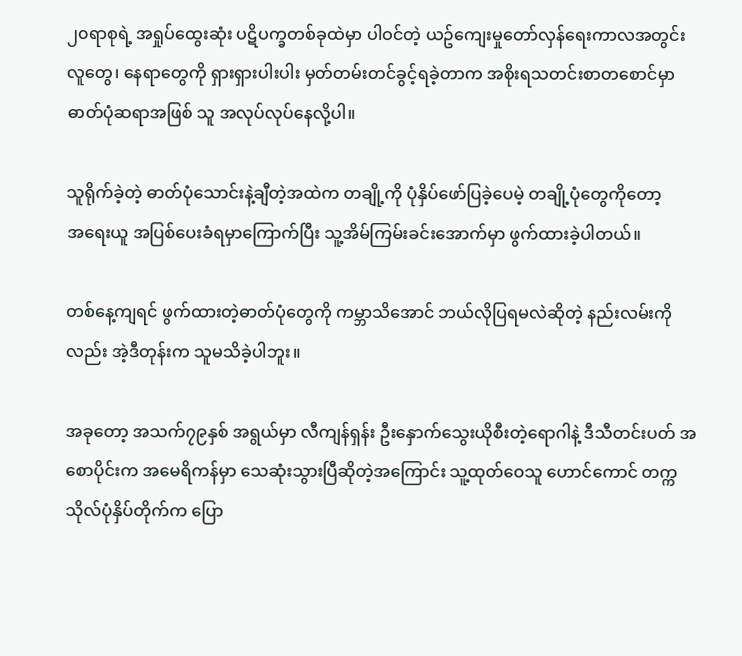၂၀ရာစုရဲ့ အရှုပ်ထွေးဆုံး ပဋိပက္ခတစ်ခုထဲမှာ ပါဝင်တဲ့ ယဥ်ကျေးမှုတော်လှန်ရေးကာလအတွင်း လူတွေ၊ နေရာတွေကို ရှားရှားပါးပါး မှတ်တမ်းတင်ခွင့်ရခဲ့တာက အစိုးရသတင်းစာတစောင်မှာ ဓာတ်ပုံဆရာအဖြစ် သူ အလုပ်လုပ်နေလို့ပါ။

သူရိုက်ခဲ့တဲ့ ဓာတ်ပုံသောင်းနဲ့ချီတဲ့အထဲက တချို့ကို ပုံနှိပ်ဖော်ပြခဲ့ပေမဲ့ တချို့ပုံတွေကိုတော့ အ‌ရေးယူ အပြစ်ပေးခံရမှာကြောက်ပြီး သူ့အိမ်ကြမ်းခင်းအောက်မှာ ဖွက်ထားခဲ့ပါတယ်။

တစ်နေ့ကျရင် ဖွက်ထားတဲ့ဓာတ်ပုံတွေကို ကမ္ဘာသိအောင် ဘယ်လိုပြရမလဲဆိုတဲ့ နည်းလမ်းကိုလည်း အဲ့ဒီတုန်းက သူမသိခဲ့ပါဘူး။

အခုတော့ အသက်၇၉နှစ် အရွယ်မှာ လီကျန်ရှန်း ဦးနှောက်သွေးယိုစီးတဲ့ရောဂါနဲ့ ဒီသီတင်းပတ် အစောပိုင်းက အမေရိကန်မှာ သေဆုံးသွားပြီဆိုတဲ့အကြောင်း သူ့ထုတ်ဝေသူ ဟောင်ကောင် တက္ကသိုလ်ပုံနှိပ်တိုက်က ပြော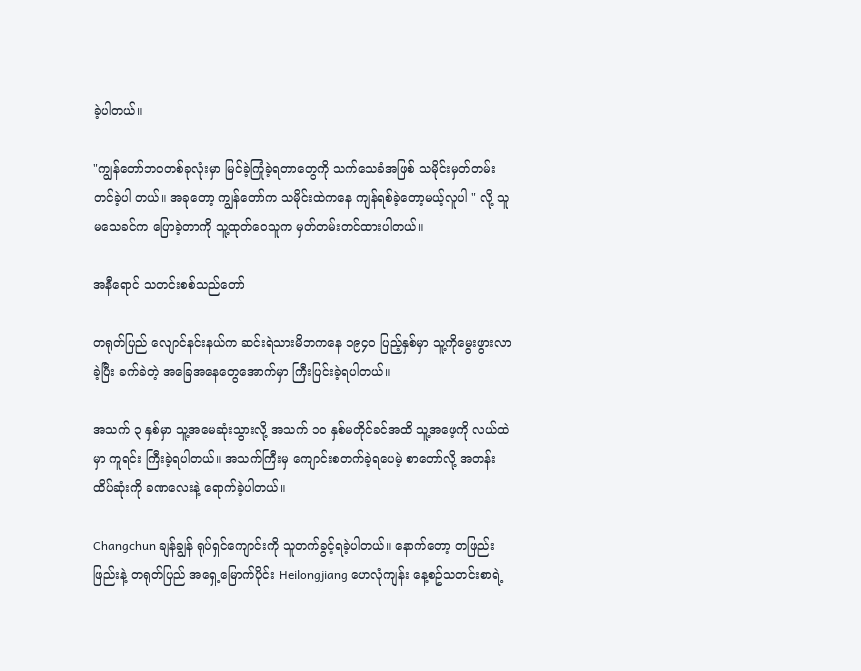ခဲ့ပါတယ်။

"ကျွန်တော်ဘဝတစ်ခုလုံးမှာ မြင်ခဲ့ကြုံခဲ့ရတာတွေကို သက်သေခံအဖြစ် သမိုင်းမှတ်တမ်းတင်ခဲ့ပါ တယ်။ အခုတော့ ကျွန်တော်က သမိုင်းထဲကနေ ကျန်ရစ်ခဲ့တော့မယ့်လူပါ " လို့ သူမသေခင်က ပြောခဲ့တာကို သူ့ထုတ်ဝေသူက မှတ်တမ်းတင်ထားပါတယ်။

အနီရောင် သတင်းစစ်သည်တော်

တရုတ်ပြည် လျောင်နင်းနယ်က ဆင်းရဲသားမိဘကနေ ၁၉၄၀ ပြည့်နှစ်မှာ သူ့ကိုမွေးဖွားလာခဲ့ပြီး ခက်ခဲတဲ့ အခြေအနေတွေအောက်မှာ ကြီးပြင်းခဲ့ရပါတယ်။

အသက် ၃ နှစ်မှာ သူ့အမေဆုံးသွားလို့ အသက် ၁၀ နှစ်မတိုင်ခင်အထိ သူ့အဖေ့ကို လယ်ထဲမှာ ကူရင်း ကြီးခဲ့ရပါတယ်။ အသက်ကြီးမှ ကျောင်းစတက်ခဲ့ရပေမဲ့ စာတော်လို့ အတန်းထိပ်ဆုံးကို ခဏလေးနဲ့ ရောက်ခဲ့ပါတယ်။

Changchun ချန်ချွန် ရုပ်ရှင်ကျောင်းကို သူတက်ခွင့်ရခဲ့ပါတယ်။ နောက်တော့ တဖြည်းဖြည်းနဲ့ တရုတ်ပြည် အရှေ့မြောက်ပိုင်း Heilongjiang ဟေလုံကျန်း နေ့စဥ်သတင်းစာရဲ့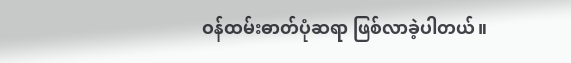ဝန်ထမ်းဓာတ်ပုံဆရာ ဖြစ်လာခဲ့ပါတယ်။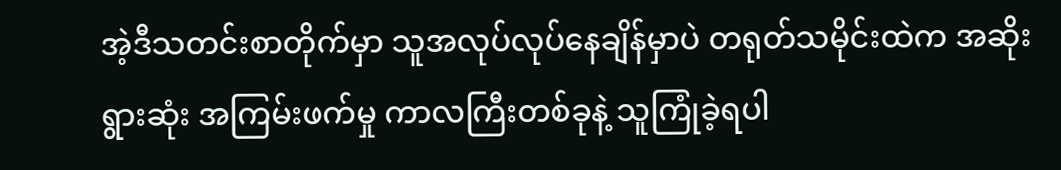အဲ့ဒီသတင်းစာတိုက်မှာ သူအလုပ်လုပ်နေချိန်မှာပဲ တရုတ်သမိုင်းထဲက အဆိုးရွားဆုံး အကြမ်းဖက်မှု ကာလကြီးတစ်ခုနဲ့ သူကြုံခဲ့ရပါ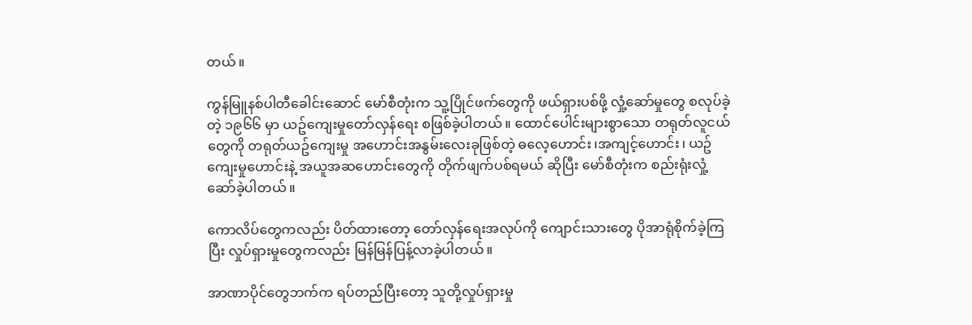တယ်။

ကွန်မြူနစ်ပါတီခေါင်းဆောင် မော်စီတုံးက သူ့ပြိုင်ဖက်တွေကို ဖယ်ရှားပစ်ဖို့ လှုံ့ဆော်မှုတွေ စလုပ်ခဲ့တဲ့ ၁၉၆၆ မှာ ယဥ်ကျေးမှုတော်လှန်ရေး စဖြစ်ခဲ့ပါတယ်။ ထောင်ပေါင်းများစွာသော တရုတ်လူငယ်တွေကို တရုတ်ယဥ်ကျေးမှု အဟောင်းအနွမ်းလေးခုဖြစ်တဲ့ ဓလေ့ဟောင်း၊အကျင့်ဟောင်း၊ ယဥ်ကျေးမှုဟောင်းနဲ့ အယူအဆဟောင်းတွေကို တိုက်ဖျက်ပစ်ရမယ် ဆိုပြီး မော်စီတုံးက စည်းရုံးလှုံ့ဆော်ခဲ့ပါတယ်။

ကောလိပ်တွေကလည်း ပိတ်ထားတော့ တော်လှန်ရေးအလုပ်ကို ကျောင်းသားတွေ ပိုအာရုံစိုက်ခဲ့ကြပြီး လှုပ်ရှားမှုတွေကလည်း မြန်မြန်ပြန့်လာခဲ့ပါတယ်။

အာဏာပိုင်တွေဘက်က ရပ်တည်ပြီးတော့ သူတို့လှုပ်ရှားမှု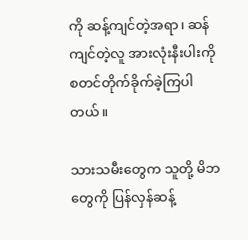ကို ဆန့်ကျင်တဲ့အရာ၊ ဆန်ကျင်တဲ့လူ အားလုံးနီးပါးကို စတင်တိုက်ခိုက်ခဲ့ကြပါတယ်။

သားသမီးတွေက သူတို့ မိဘတွေကို ပြန်လှန်ဆန့်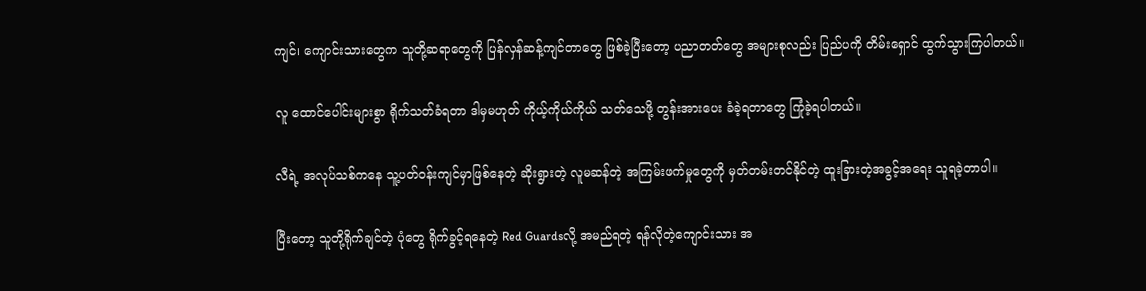ကျင်၊ ကျောင်းသားတွေက သူတို့ဆရာတွေကို ပြန်လှန်ဆန့်ကျင်တာတွေ ဖြစ်ခဲ့ပြီးတော့ ပညာတတ်တွေ အများစုလည်း ပြည်ပကို တိမ်းရှောင် ထွက်သွားကြပါတယ်။

လူ ထောင်ပေါင်းများစွာ ရိုက်သတ်ခံရတာ ဒါမှမဟုတ် ကိုယ့်ကိုယ်ကိုယ် သတ်သေဖို့ တွန်းအားပေး ခံခဲ့ရတာတွေ ကြုံခဲ့ရပါတယ်။

လီရဲ့ အလုပ်သစ်ကနေ သူ့ပတ်ဝန်းကျင်မှာဖြစ်နေတဲ့ ဆိုးရွားတဲ့ လူမဆန်တဲ့ အကြမ်းဖက်မှုတွေကို မှတ်တမ်းတင်နိုင်တဲ့ ထူးခြားတဲ့အခွင့်အရေး သူရခဲ့တာပါ။

ပြီးတော့ သူတို့ရိုက်ချင်တဲ့ ပုံတွေ ရိုက်ခွင့်ရနေတဲ့ Red Guardsလို့ အမည်ရတဲ့ ရန်လိုတဲ့ကျောင်းသား အ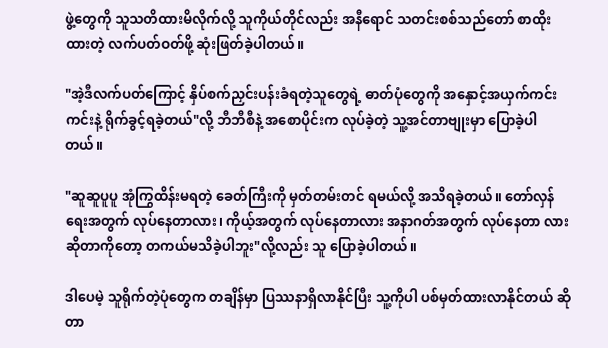ဖွဲ့တွေကို သူသတိထားမိလိုက်လို့ သူကိုယ်တိုင်လည်း အနီရောင် သတင်းစစ်သည်တော် စာထိုး ထားတဲ့ လက်ပတ်ဝတ်ဖို့ ဆုံးဖြတ်ခဲ့ပါတယ်။

"အဲ့ဒီလက်ပတ်ကြောင့် နှိပ်စက်ညှင်းပန်းခံရတဲ့သူတွေရဲ့ ဓာတ်ပုံတွေကို အနှောင့်အယှက်ကင်းကင်းနဲ့ ရိုက်ခွင့်ရခဲ့တယ်"လို့ ဘီဘီစီနဲ့ အစောပိုင်းက လုပ်ခဲ့တဲ့ သူ့အင်တာဗျုးမှာ ပြောခဲ့ပါတယ်။

"ဆူဆူပူပူ အုံကြွထိန်းမရတဲ့ ခေတ်ကြီးကို မှတ်တမ်းတင် ရမယ်လို့ အသိရခဲ့တယ်။ တော်လှန်ရေးအတွက် လုပ်နေတာလား၊ ကိုယ့်အတွက် လုပ်နေတာလား အနာဂတ်အတွက် လုပ်နေတာ လားဆိုတာကိုတော့ တကယ်မသိခဲ့ပါဘူး"လို့လည်း သူ ပြောခဲ့ပါတယ်။

ဒါပေမဲ့ သူရိုက်တဲ့ပုံတွေက တချိန်မှာ ပြဿနာရှိလာနိုင်ပြီး သူ့ကိုပါ ပစ်မှတ်ထားလာနိုင်တယ် ဆိုတာ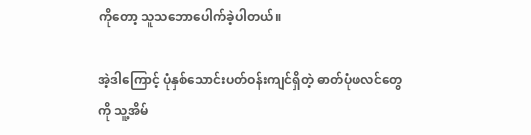ကိုတော့ သူသဘောပေါက်ခဲ့ပါတယ်။

အဲ့ဒါကြောင့် ပုံနှစ်သောင်းပတ်ဝန်းကျင်ရှိတဲ့ ဓာတ်ပုံဖလင်တွေကို သူ့အိမ်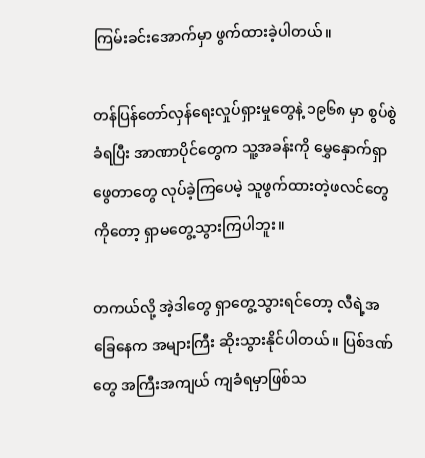ကြမ်းခင်းအောက်မှာ ဖွက်ထားခဲ့ပါတယ်။

တန်ပြန်တော်လှန်ရေးလှုပ်ရှားမှုတွေနဲ့ ၁၉၆၈ မှာ စွပ်စွဲခံရပြီး အာဏာပိုင်တွေက သူ့အခန်းကို မွှေနှောက်ရှာဖွေတာတွေ လုပ်ခဲ့ကြပေမဲ့ သူဖွက်ထားတဲ့ဖလင်တွေကိုတော့ ရှာမတွေ့သွားကြပါဘူး။

တကယ်လို့ အဲ့ဒါတွေ ရှာတွေ့သွားရင်တော့ လီရဲ့အခြေနေက အများကြီး ဆိုးသွားနိုင်ပါတယ်။ ပြစ်ဒဏ်တွေ အကြီးအကျယ် ကျခံရမှာဖြစ်သ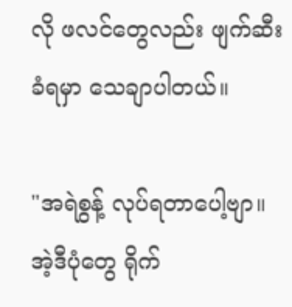လို ဖလင်တွေလည်း ဖျက်ဆီးခံရမှာ သေချာပါတယ်။

"အရဲစွန့် လုပ်ရတာပေါ့ဗျာ။ အဲ့ဒီပုံတွေ ရိုက်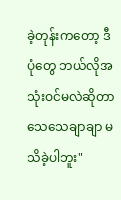ခဲ့တုန်းကတော့ ဒီပုံတွေ ဘယ်လိုအသုံးဝင်မလဲဆိုတာ သေသေချာချာ မသိခဲ့ပါဘူး"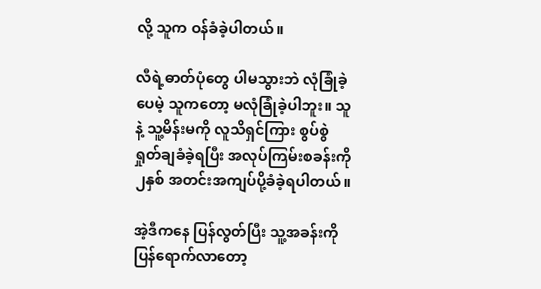လို့ သူက ဝန်ခံခဲ့ပါတယ်။

လီရဲ့ဓာတ်ပုံတွေ ပါမသွားဘဲ လုံခြုံခဲ့ပေမဲ့ သူကတော့ မလုံခြုံခဲ့ပါဘူး။ သူနဲ့ သူ့မိန်းမကို လူသိရှင်ကြား စွပ်စွဲ ရှုတ်ချခံခဲ့ရပြီး အလုပ်ကြမ်းစခန်းကို ၂နှစ် အတင်းအကျပ်ပို့ခံခဲ့ရပါတယ်။

အဲ့ဒီကနေ ပြန်လွတ်ပြီး သူ့အခန်းကို ပြန်ရောက်လာတော့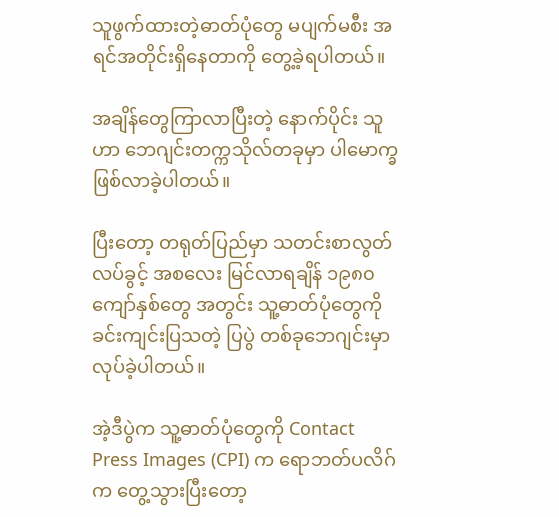သူဖွက်ထားတဲ့ဓာတ်ပုံတွေ မပျက်မစီး အရင်အတိုင်းရှိနေတာကို တွေ့ခဲ့ရပါတယ်။

အချိန်တွေကြာလာပြီးတဲ့ နောက်ပိုင်း သူဟာ ဘေဂျင်းတက္ကသိုလ်တခုမှာ ပါမောက္ခ ဖြစ်လာခဲ့ပါတယ်။

ပြီးတော့ တရုတ်ပြည်မှာ သတင်းစာလွတ်လပ်ခွင့် အစလေး မြင်လာရချိန် ၁၉၈၀ ကျော်နှစ်တွေ အတွင်း သူ့ဓာတ်ပုံတွေကို ခင်းကျင်းပြသတဲ့ ပြပွဲ တစ်ခုဘေဂျင်းမှာ လုပ်ခဲ့ပါတယ်။

အဲ့ဒီပွဲက သူ့ဓာတ်ပုံတွေကို Contact Press Images (CPI) က ရောဘတ်ပလိဂ်က တွေ့သွားပြီးတော့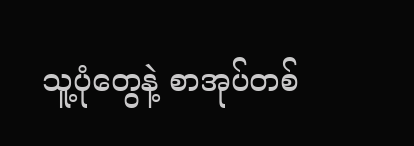သူ့ပုံတွေနဲ့ စာအုပ်တစ်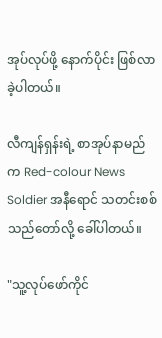အုပ်လုပ်ဖို့ နောက်ပိုင်း ဖြစ်လာခဲ့ပါတယ်။

လီကျန်ရှန်းရဲ့ စာအုပ်နာမည်က Red-colour News Soldier အနီရောင် သတင်းစစ်သည်တော်လို့ ခေါ်ပါတယ်။

"သူ့လုပ်ဖော်ကိုင်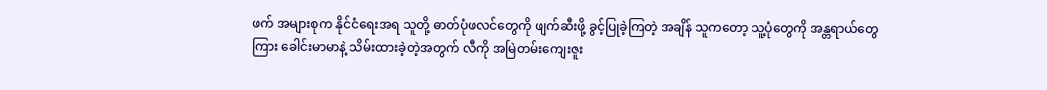ဖက် အများစုက နိုင်ငံရေးအရ သူတို့ ဓာတ်ပုံဖလင်တွေကို ဖျက်ဆီးဖို့ ခွင့်ပြုခဲ့ကြတဲ့ အချိန် သူကတော့ သူ့ပုံတွေကို အန္တရာယ်တွေကြား ခေါင်းမာမာနဲ့ သိမ်းထားခဲ့တဲ့အတွက် လီကို အမြဲတမ်းကျေးဇူး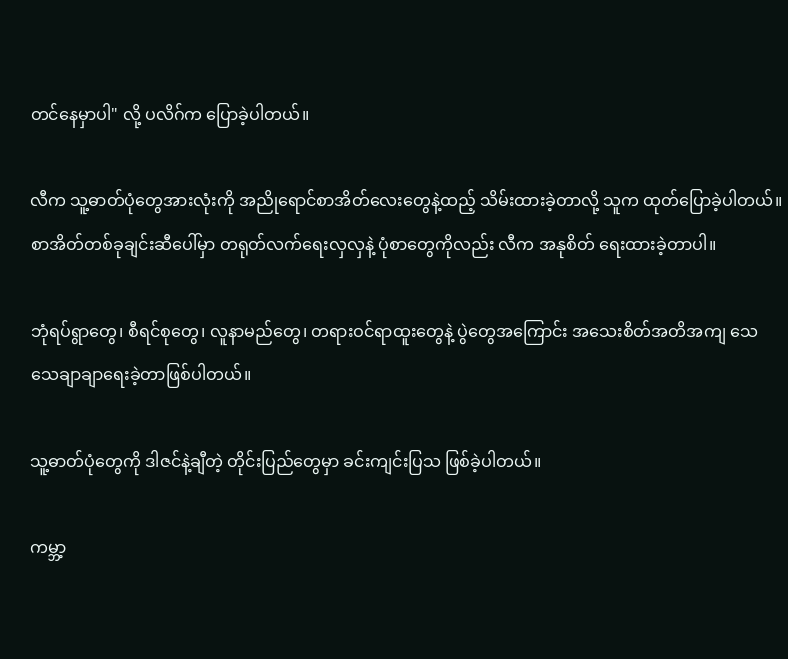တင်နေမှာပါ" လို့ ပလိဂ်က ပြောခဲ့ပါတယ်။

လီက သူ့ဓာတ်ပုံတွေအားလုံးကို အညိုရောင်စာအိတ်လေးတွေနဲ့ထည့် သိမ်းထားခဲ့တာလို့ သူက ထုတ်ပြောခဲ့ပါတယ်။ စာအိတ်တစ်ခုချင်းဆီပေါ်မှာ တရုတ်လက်ရေးလှလှနဲ့ ပုံစာတွေကိုလည်း လီက အနုစိတ် ရေးထားခဲ့တာပါ။

ဘုံရပ်ရွာတွေ၊ စီရင်စုတွေ၊ လူနာမည်တွေ၊ တရားဝင်ရာထူးတွေနဲ့ ပွဲတွေအကြောင်း အသေးစိတ်အတိအကျ သေသေချာချာရေးခဲ့တာဖြစ်ပါတယ်။

သူ့ဓာတ်ပုံတွေကို ဒါဇင်နဲ့ချီတဲ့ တိုင်းပြည်တွေမှာ ခင်းကျင်းပြသ ဖြစ်ခဲ့ပါတယ်။

ကမ္ဘာ့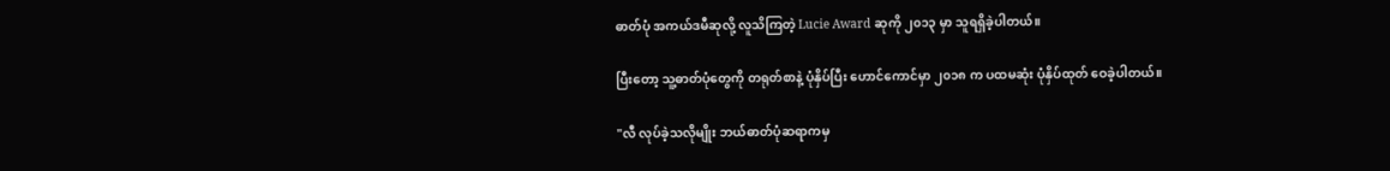ဓာတ်ပုံ အကယ်ဒမီဆုလို့ လူသိကြတဲ့ Lucie Award ဆုကို ၂၀၁၃ မှာ သူရရှိခဲ့ပါတယ်။

ပြီးတော့ သူ့ဓာတ်ပုံတွေကို တရုတ်စာနဲ့ ပုံနှိပ်ပြီး ဟောင်ကောင်မှာ ၂၀၁၈ က ပထမဆုံး ပုံနှိပ်ထုတ် ဝေခဲ့ပါတယ်။

"လီ လုပ်ခဲ့သလိုမျိုး ဘယ်ဓာတ်ပုံဆရာကမှ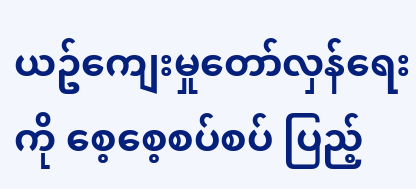ယဥ်ကျေးမှုတော်လှန်ရေးကို စေ့စေ့စပ်စပ် ပြည့်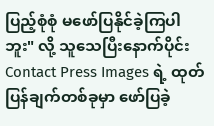ပြည့်စုံစုံ မဖော်ပြနိုင်ခဲ့ကြပါဘူး" လို့ သူသေပြီးနောက်ပိုင်း Contact Press Images ရဲ့ ထုတ်ပြန်ချက်တစ်ခုမှာ ဖော်ပြခဲ့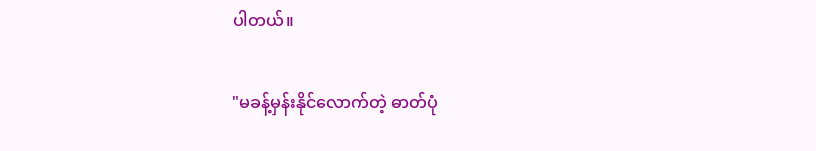ပါတယ်။

"မခန့်မှန်းနိုင်လောက်တဲ့ ဓာတ်ပုံ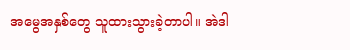အမွေအနှစ်တွေ သူထားသွားခဲ့တာပါ။ အဲဒါ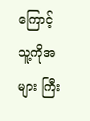ကြောင့် သူ့ကိုအများ ကြီး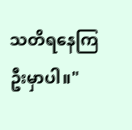သတိရနေကြဦးမှာပါ။"